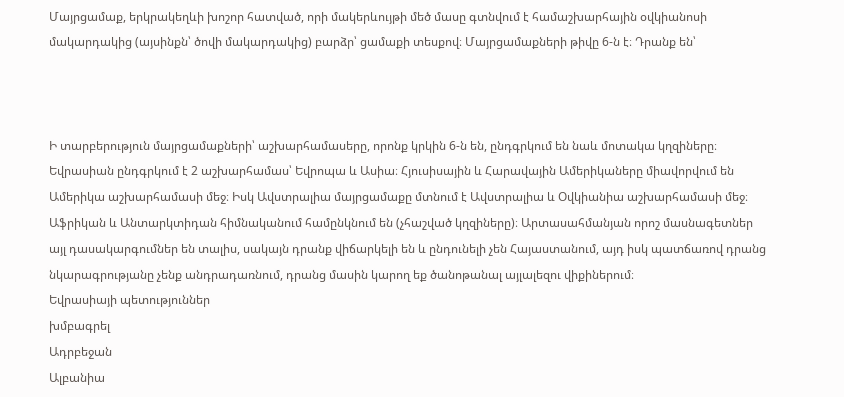Մայրցամաք, երկրակեղևի խոշոր հատված, որի մակերևույթի մեծ մասը գտնվում է համաշխարհային օվկիանոսի մակարդակից (այսինքն՝ ծովի մակարդակից) բարձր՝ ցամաքի տեսքով։ Մայրցամաքների թիվը 6-ն է։ Դրանք են՝



Ի տարբերություն մայրցամաքների՝ աշխարհամասերը, որոնք կրկին 6-ն են, ընդգրկում են նաև մոտակա կղզիները։ Եվրասիան ընդգրկում է 2 աշխարհամաս՝ Եվրոպա և Ասիա։ Հյուսիսային և Հարավային Ամերիկաները միավորվում են Ամերիկա աշխարհամասի մեջ։ Իսկ Ավստրալիա մայրցամաքը մտնում է Ավստրալիա և Օվկիանիա աշխարհամասի մեջ։ Աֆրիկան և Անտարկտիդան հիմնականում համընկնում են (չհաշված կղզիները)։ Արտասահմանյան որոշ մասնագետներ այլ դասակարգումներ են տալիս, սակայն դրանք վիճարկելի են և ընդունելի չեն Հայաստանում, այդ իսկ պատճառով դրանց նկարագրությանը չենք անդրադառնում, դրանց մասին կարող եք ծանոթանալ այլալեզու վիքիներում։
Եվրասիայի պետություններ
խմբագրել
Ադրբեջան
Ալբանիա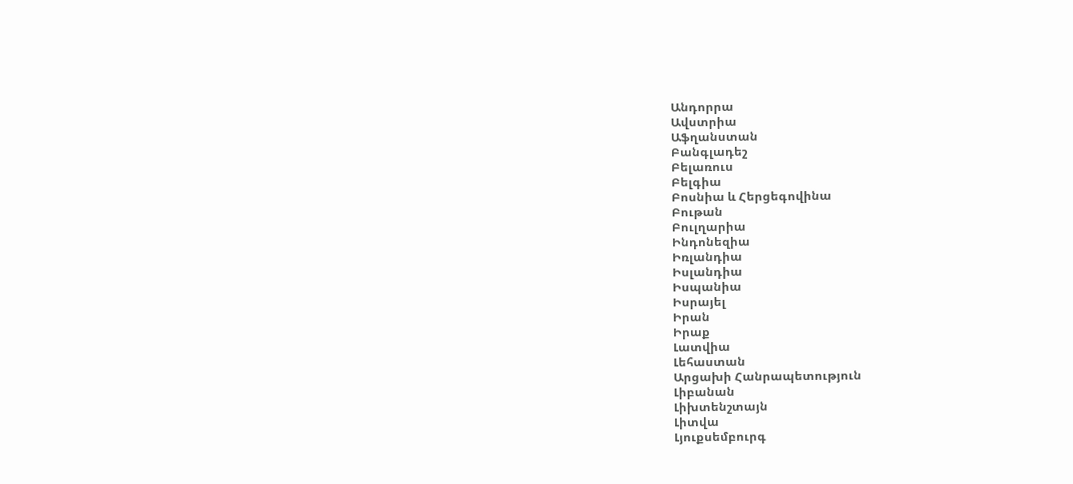Անդորրա
Ավստրիա
Աֆղանստան
Բանգլադեշ
Բելառուս
Բելգիա
Բոսնիա և Հերցեգովինա
Բութան
Բուլղարիա
Ինդոնեզիա
Իռլանդիա
Իսլանդիա
Իսպանիա
Իսրայել
Իրան
Իրաք
Լատվիա
Լեհաստան
Արցախի Հանրապետություն
Լիբանան
Լիխտենշտայն
Լիտվա
Լյուքսեմբուրգ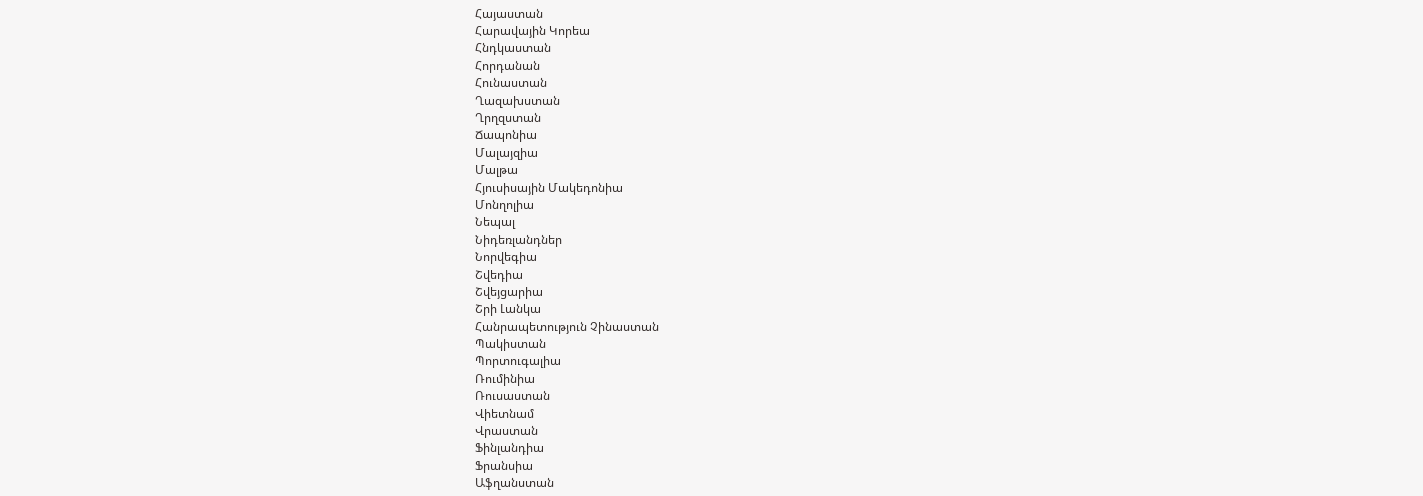Հայաստան
Հարավային Կորեա
Հնդկաստան
Հորդանան
Հունաստան
Ղազախստան
Ղրղզստան
Ճապոնիա
Մալայզիա
Մալթա
Հյուսիսային Մակեդոնիա
Մոնղոլիա
Նեպալ
Նիդեռլանդներ
Նորվեգիա
Շվեդիա
Շվեյցարիա
Շրի Լանկա
Հանրապետություն Չինաստան
Պակիստան
Պորտուգալիա
Ռումինիա
Ռուսաստան
Վիետնամ
Վրաստան
Ֆինլանդիա
Ֆրանսիա
Աֆղանստան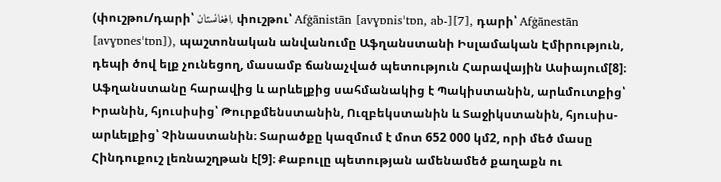(փուշթու/դարի՝ افغانستان, փուշթու՝ Afġānistān [avɣɒnisˈtɒn, ab-][7], դարի՝ Afġānestān [avɣɒnesˈtɒn]), պաշտոնական անվանումը Աֆղանստանի Իսլամական Էմիրություն, դեպի ծով ելք չունեցող, մասամբ ճանաչված պետություն Հարավային Ասիայում[8]։ Աֆղանստանը հարավից և արևելքից սահմանակից է Պակիստանին, արևմուտքից՝ Իրանին, հյուսիսից՝ Թուրքմենստանին, Ուզբեկստանին և Տաջիկստանին, հյուսիս-արևելքից՝ Չինաստանին։ Տարածքը կազմում է մոտ 652 000 կմ2, որի մեծ մասը Հինդուքուշ լեռնաշղթան է[9]։ Քաբուլը պետության ամենամեծ քաղաքն ու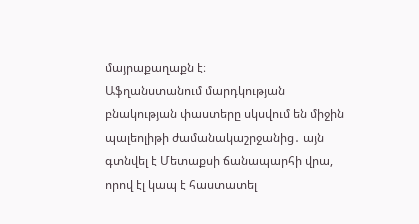մայրաքաղաքն է։
Աֆղանստանում մարդկության բնակության փաստերը սկսվում են միջին պալեոլիթի ժամանակաշրջանից․ այն գտնվել է Մետաքսի ճանապարհի վրա, որով էլ կապ է հաստատել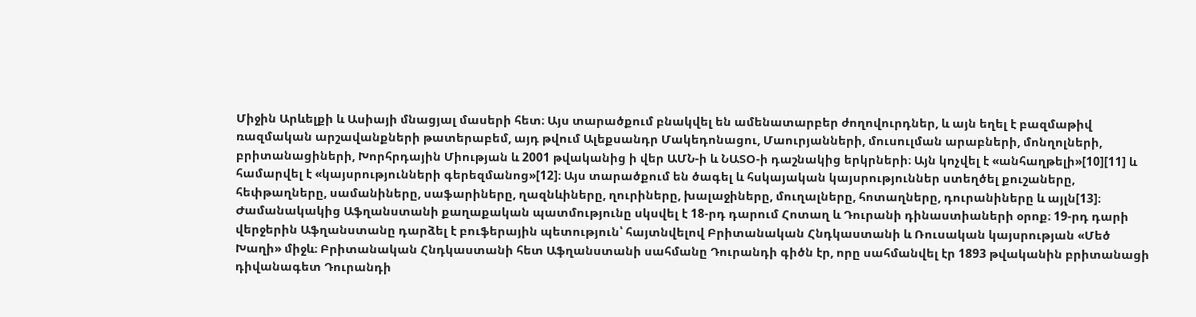Միջին Արևելքի և Ասիայի մնացյալ մասերի հետ։ Այս տարածքում բնակվել են ամենատարբեր ժողովուրդներ, և այն եղել է բազմաթիվ ռազմական արշավանքների թատերաբեմ, այդ թվում Ալեքսանդր Մակեդոնացու, Մաուրյանների, մուսուլման արաբների, մոնղոլների, բրիտանացիների, Խորհրդային Միության և 2001 թվականից ի վեր ԱՄՆ-ի և ՆԱՏՕ-ի դաշնակից երկրների։ Այն կոչվել է «անհաղթելի»[10][11] և համարվել է «կայսրությունների գերեզմանոց»[12]։ Այս տարածքում են ծագել և հսկայական կայսրություններ ստեղծել քուշաները, հեփթաղները, սամանիները, սաֆարիները, ղազնևիները, ղուրիները, խալաջիները, մուղալները, հոտաղները, դուրանիները և այլն[13]։
Ժամանակակից Աֆղանստանի քաղաքական պատմությունը սկսվել է 18-րդ դարում Հոտաղ և Դուրանի դինաստիաների օրոք։ 19-րդ դարի վերջերին Աֆղանստանը դարձել է բուֆերային պետություն՝ հայտնվելով Բրիտանական Հնդկաստանի և Ռուսական կայսրության «Մեծ Խաղի» միջև։ Բրիտանական Հնդկաստանի հետ Աֆղանստանի սահմանը Դուրանդի գիծն էր, որը սահմանվել էր 1893 թվականին բրիտանացի դիվանագետ Դուրանդի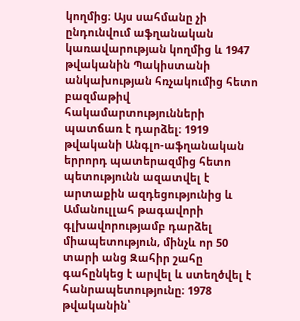կողմից։ Այս սահմանը չի ընդունվում աֆղանական կառավարության կողմից և 1947 թվականին Պակիստանի անկախության հռչակումից հետո բազմաթիվ հակամարտությունների պատճառ է դարձել։ 1919 թվականի Անգլո-աֆղանական երրորդ պատերազմից հետո պետությունն ազատվել է արտաքին ազդեցությունից և Ամանուլլահ թագավորի գլխավորությամբ դարձել միապետություն, մինչև որ 50 տարի անց Զահիր շահը գահընկեց է արվել և ստեղծվել է հանրապետությունը։ 1978 թվականին՝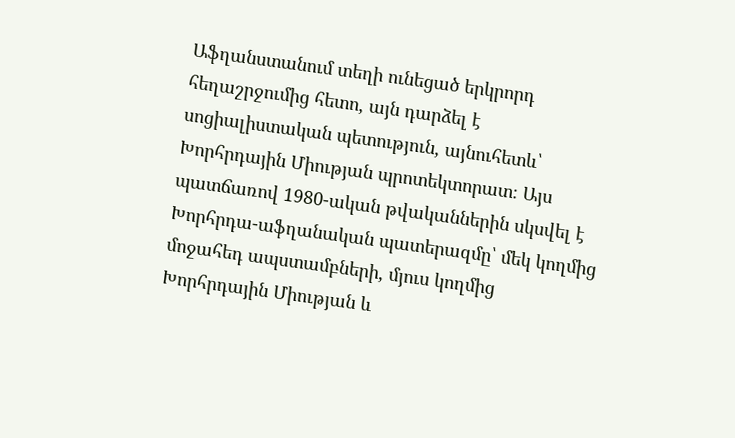Աֆղանստանում տեղի ունեցած երկրորդ հեղաշրջումից հետո, այն դարձել է սոցիալիստական պետություն, այնուհետև՝ Խորհրդային Միության պրոտեկտորատ։ Այս պատճառով 1980-ական թվականներին սկսվել է Խորհրդա-աֆղանական պատերազմը՝ մեկ կողմից մոջահեդ ապստամբների, մյուս կողմից Խորհրդային Միության և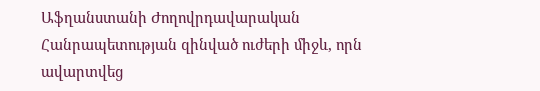Աֆղանստանի Ժողովրդավարական Հանրապետության զինված ուժերի միջև, որն ավարտվեց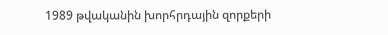1989 թվականին խորհրդային զորքերի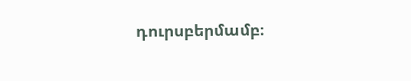դուրսբերմամբ։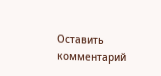Оставить комментарий